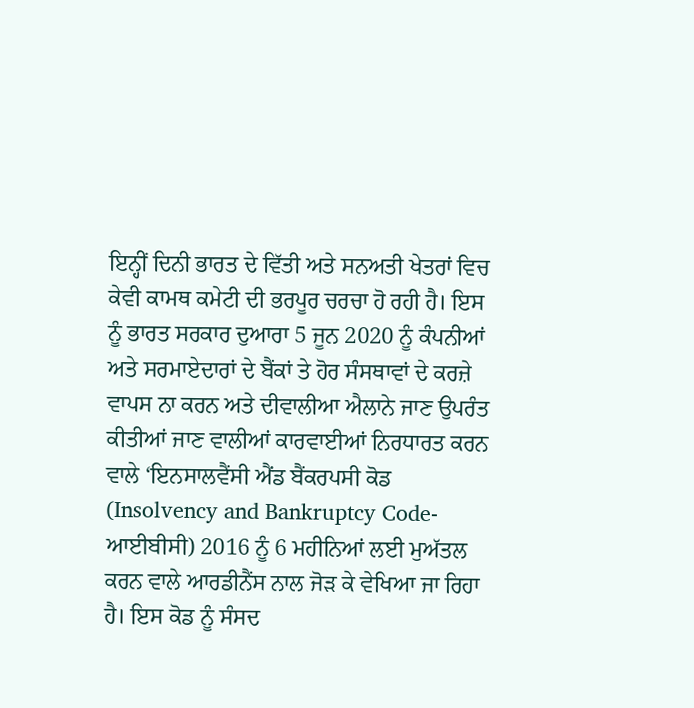ਇਨ੍ਹੀਂ ਦਿਨੀ ਭਾਰਤ ਦੇ ਵਿੱਤੀ ਅਤੇ ਸਨਅਤੀ ਖੇਤਰਾਂ ਵਿਚ ਕੇਵੀ ਕਾਮਥ ਕਮੇਟੀ ਦੀ ਭਰਪੂਰ ਚਰਚਾ ਹੋ ਰਹੀ ਹੈ। ਇਸ ਨੂੰ ਭਾਰਤ ਸਰਕਾਰ ਦੁਆਰਾ 5 ਜੂਨ 2020 ਨੂੰ ਕੰਪਨੀਆਂ ਅਤੇ ਸਰਮਾਏਦਾਰਾਂ ਦੇ ਬੈਂਕਾਂ ਤੇ ਹੋਰ ਸੰਸਥਾਵਾਂ ਦੇ ਕਰਜ਼ੇ ਵਾਪਸ ਨਾ ਕਰਨ ਅਤੇ ਦੀਵਾਲੀਆ ਐਲਾਨੇ ਜਾਣ ਉਪਰੰਤ ਕੀਤੀਆਂ ਜਾਣ ਵਾਲੀਆਂ ਕਾਰਵਾਈਆਂ ਨਿਰਧਾਰਤ ਕਰਨ ਵਾਲੇ ‘ਇਨਸਾਲਵੈਂਸੀ ਐਂਡ ਬੈਂਕਰਪਸੀ ਕੋਡ (Insolvency and Bankruptcy Code-ਆਈਬੀਸੀ) 2016 ਨੂੰ 6 ਮਹੀਨਿਆਂ ਲਈ ਮੁਅੱਤਲ ਕਰਨ ਵਾਲੇ ਆਰਡੀਨੈਂਸ ਨਾਲ ਜੋੜ ਕੇ ਵੇਖਿਆ ਜਾ ਰਿਹਾ ਹੈ। ਇਸ ਕੋਡ ਨੂੰ ਸੰਸਦ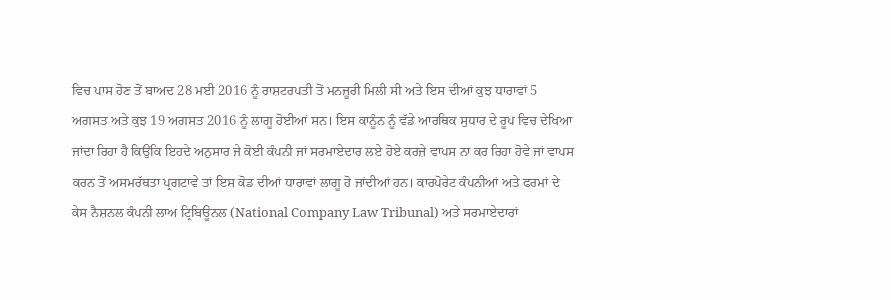ਵਿਚ ਪਾਸ ਹੋਣ ਤੋਂ ਬਾਅਦ 28 ਮਈ 2016 ਨੂੰ ਰਾਸ਼ਟਰਪਤੀ ਤੋਂ ਮਨਜ਼ੂਰੀ ਮਿਲੀ ਸੀ ਅਤੇ ਇਸ ਦੀਆਂ ਕੁਝ ਧਾਰਾਵਾਂ 5 ਅਗਸਤ ਅਤੇ ਕੁਝ 19 ਅਗਸਤ 2016 ਨੂੰ ਲਾਗੂ ਹੋਈਆਂ ਸਨ। ਇਸ ਕਾਨੂੰਨ ਨੂੰ ਵੱਡੇ ਆਰਥਿਕ ਸੁਧਾਰ ਦੇ ਰੂਪ ਵਿਚ ਦੇਖਿਆ ਜਾਂਦਾ ਰਿਹਾ ਹੈ ਕਿਉਂਕਿ ਇਹਦੇ ਅਨੁਸਾਰ ਜੇ ਕੋਈ ਕੰਪਨੀ ਜਾਂ ਸਰਮਾਏਦਾਰ ਲਏ ਹੋਏ ਕਰਜ਼ੇ ਵਾਪਸ ਨਾ ਕਰ ਰਿਹਾ ਹੋਵੇ ਜਾਂ ਵਾਪਸ ਕਰਨ ਤੋਂ ਅਸਮਰੱਥਤਾ ਪ੍ਰਗਟਾਵੇ ਤਾਂ ਇਸ ਕੋਡ ਦੀਆਂ ਧਾਰਾਵਾਂ ਲਾਗੂ ਹੋ ਜਾਂਦੀਆਂ ਹਨ। ਕਾਰਪੋਰੇਟ ਕੰਪਨੀਆਂ ਅਤੇ ਫਰਮਾਂ ਦੇ ਕੇਸ ਨੈਸ਼ਨਲ ਕੰਪਨੀ ਲਾਅ ਟ੍ਰਿਬਿਊਨਲ (National Company Law Tribunal) ਅਤੇ ਸਰਮਾਏਦਾਰਾਂ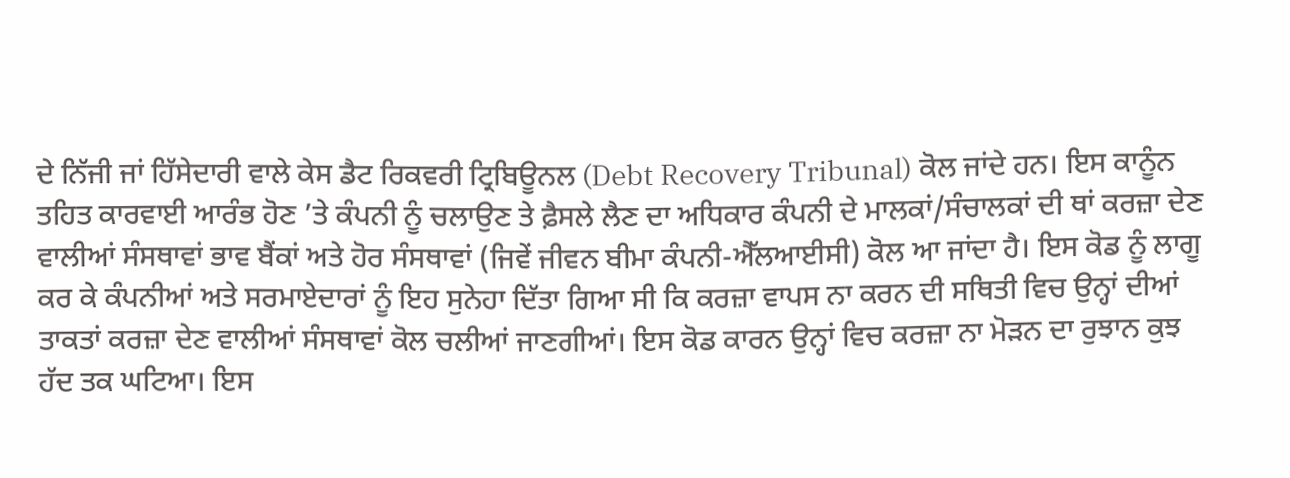ਦੇ ਨਿੱਜੀ ਜਾਂ ਹਿੱਸੇਦਾਰੀ ਵਾਲੇ ਕੇਸ ਡੈਟ ਰਿਕਵਰੀ ਟ੍ਰਿਬਿਊਨਲ (Debt Recovery Tribunal) ਕੋਲ ਜਾਂਦੇ ਹਨ। ਇਸ ਕਾਨੂੰਨ ਤਹਿਤ ਕਾਰਵਾਈ ਆਰੰਭ ਹੋਣ ’ਤੇ ਕੰਪਨੀ ਨੂੰ ਚਲਾਉਣ ਤੇ ਫ਼ੈਸਲੇ ਲੈਣ ਦਾ ਅਧਿਕਾਰ ਕੰਪਨੀ ਦੇ ਮਾਲਕਾਂ/ਸੰਚਾਲਕਾਂ ਦੀ ਥਾਂ ਕਰਜ਼ਾ ਦੇਣ ਵਾਲੀਆਂ ਸੰਸਥਾਵਾਂ ਭਾਵ ਬੈਂਕਾਂ ਅਤੇ ਹੋਰ ਸੰਸਥਾਵਾਂ (ਜਿਵੇਂ ਜੀਵਨ ਬੀਮਾ ਕੰਪਨੀ-ਐੱਲਆਈਸੀ) ਕੋਲ ਆ ਜਾਂਦਾ ਹੈ। ਇਸ ਕੋਡ ਨੂੰ ਲਾਗੂ ਕਰ ਕੇ ਕੰਪਨੀਆਂ ਅਤੇ ਸਰਮਾਏਦਾਰਾਂ ਨੂੰ ਇਹ ਸੁਨੇਹਾ ਦਿੱਤਾ ਗਿਆ ਸੀ ਕਿ ਕਰਜ਼ਾ ਵਾਪਸ ਨਾ ਕਰਨ ਦੀ ਸਥਿਤੀ ਵਿਚ ਉਨ੍ਹਾਂ ਦੀਆਂ ਤਾਕਤਾਂ ਕਰਜ਼ਾ ਦੇਣ ਵਾਲੀਆਂ ਸੰਸਥਾਵਾਂ ਕੋਲ ਚਲੀਆਂ ਜਾਣਗੀਆਂ। ਇਸ ਕੋਡ ਕਾਰਨ ਉਨ੍ਹਾਂ ਵਿਚ ਕਰਜ਼ਾ ਨਾ ਮੋੜਨ ਦਾ ਰੁਝਾਨ ਕੁਝ ਹੱਦ ਤਕ ਘਟਿਆ। ਇਸ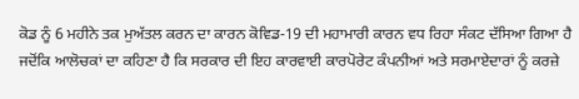ਕੋਡ ਨੂੰ 6 ਮਹੀਨੇ ਤਕ ਮੁਅੱਤਲ ਕਰਨ ਦਾ ਕਾਰਨ ਕੋਵਿਡ-19 ਦੀ ਮਹਾਮਾਰੀ ਕਾਰਨ ਵਧ ਰਿਹਾ ਸੰਕਟ ਦੱਸਿਆ ਗਿਆ ਹੈ ਜਦੋਂਕਿ ਆਲੋਚਕਾਂ ਦਾ ਕਹਿਣਾ ਹੈ ਕਿ ਸਰਕਾਰ ਦੀ ਇਹ ਕਾਰਵਾਈ ਕਾਰਪੋਰੇਟ ਕੰਪਨੀਆਂ ਅਤੇ ਸਰਮਾਏਦਾਰਾਂ ਨੂੰ ਕਰਜ਼ੇ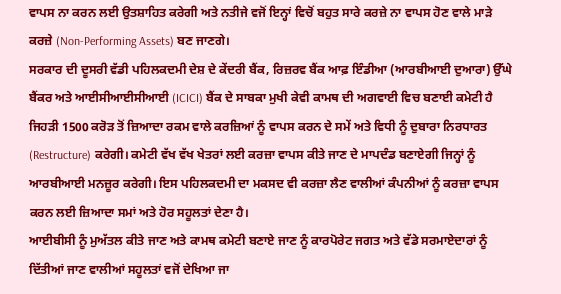ਵਾਪਸ ਨਾ ਕਰਨ ਲਈ ਉਤਸ਼ਾਹਿਤ ਕਰੇਗੀ ਅਤੇ ਨਤੀਜੇ ਵਜੋਂ ਇਨ੍ਹਾਂ ਵਿਚੋਂ ਬਹੁਤ ਸਾਰੇ ਕਰਜ਼ੇ ਨਾ ਵਾਪਸ ਹੋਣ ਵਾਲੇ ਮਾੜੇ ਕਰਜ਼ੇ (Non-Performing Assets) ਬਣ ਜਾਣਗੇ।
ਸਰਕਾਰ ਦੀ ਦੂਸਰੀ ਵੱਡੀ ਪਹਿਲਕਦਮੀ ਦੇਸ਼ ਦੇ ਕੇਂਦਰੀ ਬੈਂਕ, ਰਿਜ਼ਰਵ ਬੈਂਕ ਆਫ਼ ਇੰਡੀਆ (ਆਰਬੀਆਈ ਦੁਆਰਾ) ਉੱਘੇ ਬੈਂਕਰ ਅਤੇ ਆਈਸੀਆਈਸੀਆਈ (ICICI) ਬੈਂਕ ਦੇ ਸਾਬਕਾ ਮੁਖੀ ਕੇਵੀ ਕਾਮਥ ਦੀ ਅਗਵਾਈ ਵਿਚ ਬਣਾਈ ਕਮੇਟੀ ਹੈ ਜਿਹੜੀ 1500 ਕਰੋੜ ਤੋਂ ਜ਼ਿਆਦਾ ਰਕਮ ਵਾਲੇ ਕਰਜ਼ਿਆਂ ਨੂੰ ਵਾਪਸ ਕਰਨ ਦੇ ਸਮੇਂ ਅਤੇ ਵਿਧੀ ਨੂੰ ਦੁਬਾਰਾ ਨਿਰਧਾਰਤ (Restructure) ਕਰੇਗੀ। ਕਮੇਟੀ ਵੱਖ ਵੱਖ ਖੇਤਰਾਂ ਲਈ ਕਰਜ਼ਾ ਵਾਪਸ ਕੀਤੇ ਜਾਣ ਦੇ ਮਾਪਦੰਡ ਬਣਾਏਗੀ ਜਿਨ੍ਹਾਂ ਨੂੰ ਆਰਬੀਆਈ ਮਨਜ਼ੂਰ ਕਰੇਗੀ। ਇਸ ਪਹਿਲਕਦਮੀ ਦਾ ਮਕਸਦ ਵੀ ਕਰਜ਼ਾ ਲੈਣ ਵਾਲੀਆਂ ਕੰਪਨੀਆਂ ਨੂੰ ਕਰਜ਼ਾ ਵਾਪਸ ਕਰਨ ਲਈ ਜ਼ਿਆਦਾ ਸਮਾਂ ਅਤੇ ਹੋਰ ਸਹੂਲਤਾਂ ਦੇਣਾ ਹੈ।
ਆਈਬੀਸੀ ਨੂੰ ਮੁਅੱਤਲ ਕੀਤੇ ਜਾਣ ਅਤੇ ਕਾਮਥ ਕਮੇਟੀ ਬਣਾਏ ਜਾਣ ਨੂੰ ਕਾਰਪੋਰੇਟ ਜਗਤ ਅਤੇ ਵੱਡੇ ਸਰਮਾਏਦਾਰਾਂ ਨੂੰ ਦਿੱਤੀਆਂ ਜਾਣ ਵਾਲੀਆਂ ਸਹੂਲਤਾਂ ਵਜੋਂ ਦੇਖਿਆ ਜਾ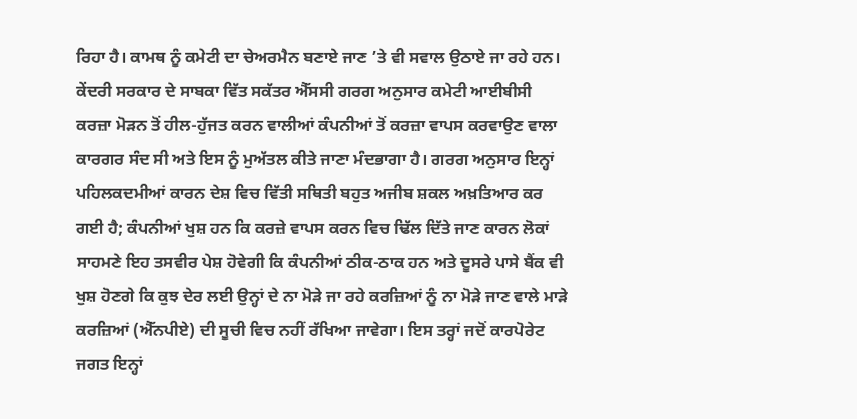ਰਿਹਾ ਹੈ। ਕਾਮਥ ਨੂੰ ਕਮੇਟੀ ਦਾ ਚੇਅਰਮੈਨ ਬਣਾਏ ਜਾਣ ’ਤੇ ਵੀ ਸਵਾਲ ਉਠਾਏ ਜਾ ਰਹੇ ਹਨ। ਕੇਂਦਰੀ ਸਰਕਾਰ ਦੇ ਸਾਬਕਾ ਵਿੱਤ ਸਕੱਤਰ ਐੱਸਸੀ ਗਰਗ ਅਨੁਸਾਰ ਕਮੇਟੀ ਆਈਬੀਸੀ ਕਰਜ਼ਾ ਮੋੜਨ ਤੋਂ ਹੀਲ-ਹੁੱਜਤ ਕਰਨ ਵਾਲੀਆਂ ਕੰਪਨੀਆਂ ਤੋਂ ਕਰਜ਼ਾ ਵਾਪਸ ਕਰਵਾਉਣ ਵਾਲਾ ਕਾਰਗਰ ਸੰਦ ਸੀ ਅਤੇ ਇਸ ਨੂੰ ਮੁਅੱਤਲ ਕੀਤੇ ਜਾਣਾ ਮੰਦਭਾਗਾ ਹੈ। ਗਰਗ ਅਨੁਸਾਰ ਇਨ੍ਹਾਂ ਪਹਿਲਕਦਮੀਆਂ ਕਾਰਨ ਦੇਸ਼ ਵਿਚ ਵਿੱਤੀ ਸਥਿਤੀ ਬਹੁਤ ਅਜੀਬ ਸ਼ਕਲ ਅਖ਼ਤਿਆਰ ਕਰ ਗਈ ਹੈ; ਕੰਪਨੀਆਂ ਖੁਸ਼ ਹਨ ਕਿ ਕਰਜ਼ੇ ਵਾਪਸ ਕਰਨ ਵਿਚ ਢਿੱਲ ਦਿੱਤੇ ਜਾਣ ਕਾਰਨ ਲੋਕਾਂ ਸਾਹਮਣੇ ਇਹ ਤਸਵੀਰ ਪੇਸ਼ ਹੋਵੇਗੀ ਕਿ ਕੰਪਨੀਆਂ ਠੀਕ-ਠਾਕ ਹਨ ਅਤੇ ਦੂਸਰੇ ਪਾਸੇ ਬੈਂਕ ਵੀ ਖੁਸ਼ ਹੋਣਗੇ ਕਿ ਕੁਝ ਦੇਰ ਲਈ ਉਨ੍ਹਾਂ ਦੇ ਨਾ ਮੋੜੇ ਜਾ ਰਹੇ ਕਰਜ਼ਿਆਂ ਨੂੰ ਨਾ ਮੋੜੇ ਜਾਣ ਵਾਲੇ ਮਾੜੇ ਕਰਜ਼ਿਆਂ (ਐੱਨਪੀਏ) ਦੀ ਸੂਚੀ ਵਿਚ ਨਹੀਂ ਰੱਖਿਆ ਜਾਵੇਗਾ। ਇਸ ਤਰ੍ਹਾਂ ਜਦੋਂ ਕਾਰਪੋਰੇਟ ਜਗਤ ਇਨ੍ਹਾਂ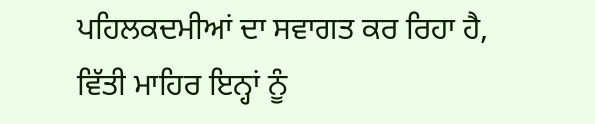ਪਹਿਲਕਦਮੀਆਂ ਦਾ ਸਵਾਗਤ ਕਰ ਰਿਹਾ ਹੈ, ਵਿੱਤੀ ਮਾਹਿਰ ਇਨ੍ਹਾਂ ਨੂੰ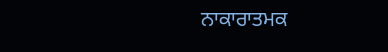ਨਾਕਾਰਾਤਮਕ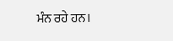ਮੰਨ ਰਹੇ ਹਨ।